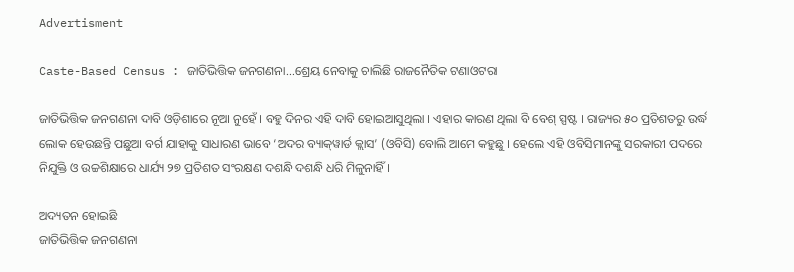Advertisment

Caste-Based Census : ଜାତିଭିତ୍ତିକ ଜନଗଣନା...ଶ୍ରେୟ ନେବାକୁ ଚାଲିଛି ରାଜନୈତିକ ଟଣାଓଟରା

ଜାତିଭିତ୍ତିକ ଜନଗଣନା ଦାବି ଓଡ଼ିଶାରେ ନୂଆ ନୁହେଁ । ବହୁ ଦିନର ଏହି ଦାବି ହୋଇଆସୁଥିଲା । ଏହାର କାରଣ ଥିଲା ବି ବେଶ୍ ସ୍ପଷ୍ଟ । ରାଜ୍ୟର ୫୦ ପ୍ରତିଶତରୁ ଉର୍ଦ୍ଧ ଲୋକ ହେଉଛନ୍ତି ପଛୁଆ ବର୍ଗ ଯାହାକୁ ସାଧାରଣ ଭାବେ ‘ଅଦର ବ୍ୟାକ୍‌ୱାର୍ଡ କ୍ଲାସ’ (ଓବିସି) ବୋଲି ଆମେ କହୁଛୁ । ହେଲେ ଏହି ଓବିସିମାନଙ୍କୁ ସରକାରୀ ପଦରେ ନିଯୁକ୍ତି ଓ ଉଚ୍ଚଶିକ୍ଷାରେ ଧାର୍ଯ୍ୟ ୨୭ ପ୍ରତିଶତ ସଂରକ୍ଷଣ ଦଶନ୍ଧି ଦଶନ୍ଧି ଧରି ମିଳୁନାହିଁ ।

ଅଦ୍ୟତନ ହୋଇଛି
ଜାତିଭିତ୍ତିକ ଜନଗଣନା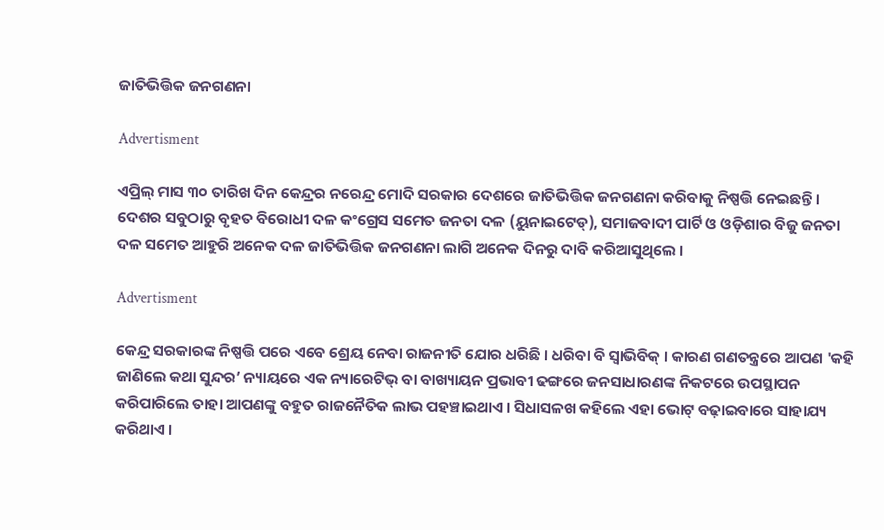ଜାତିଭିତ୍ତିକ ଜନଗଣନା

Advertisment

ଏପ୍ରିଲ୍ ମାସ ୩୦ ତାରିଖ ଦିନ କେନ୍ଦ୍ରର ନରେନ୍ଦ୍ର ମୋଦି ସରକାର ଦେଶରେ ଜାତିଭିତ୍ତିକ ଜନଗଣନା କରିବାକୁ ନିଷ୍ପତ୍ତି ନେଇଛନ୍ତି । ଦେଶର ସବୁଠାରୁ ବୃହତ ବିରୋଧୀ ଦଳ କଂଗ୍ରେସ ସମେତ ଜନତା ଦଳ (ୟୁନାଇଟେଡ୍‌), ସମାଜବାଦୀ ପାର୍ଟି ଓ ଓଡ଼ିଶାର ବିଜୁ ଜନତା ଦଳ ସମେତ ଆହୁରି ଅନେକ ଦଳ ଜାତିଭିତ୍ତିକ ଜନଗଣନା ଲାଗି ଅନେକ ଦିନରୁ ଦାବି କରିଆସୁଥିଲେ ।

Advertisment

କେନ୍ଦ୍ର ସରକାରଙ୍କ ନିଷ୍ପତ୍ତି ପରେ ଏବେ ଶ୍ରେୟ ନେବା ରାଜନୀତି ଯୋର ଧରିଛି । ଧରିବା ବି ସ୍ୱାଭିବିକ୍ । କାରଣ ଗଣତନ୍ତ୍ରରେ ଆପଣ 'କହି ଜାଣିଲେ କଥା ସୁନ୍ଦର’ ନ୍ୟାୟରେ ଏକ ନ୍ୟାରେଟିଭ୍ ବା ବାଖ୍ୟାୟନ ପ୍ରଭାବୀ ଢଙ୍ଗରେ ଜନସାଧାରଣଙ୍କ ନିକଟରେ ଉପସ୍ଥାପନ କରିପାରିଲେ ତାହା ଆପଣଙ୍କୁ ବହୁତ ରାଜନୈତିକ ଲାଭ ପହଞ୍ଚାଇଥାଏ । ସିଧାସଳଖ କହିଲେ ଏହା ଭୋଟ୍ ବଢ଼ାଇବାରେ ସାହାଯ୍ୟ କରିଥାଏ ।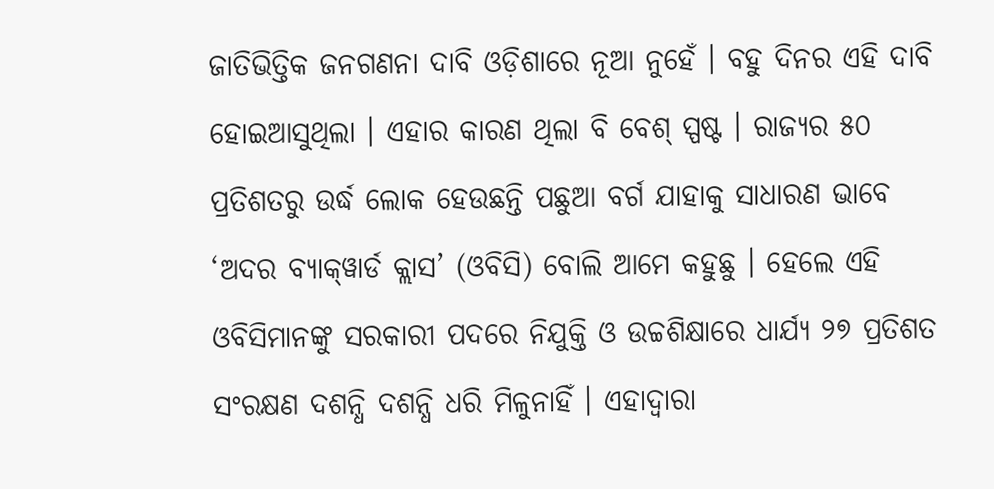ଜାତିଭିତ୍ତିକ ଜନଗଣନା ଦାବି ଓଡ଼ିଶାରେ ନୂଆ ନୁହେଁ । ବହୁ ଦିନର ଏହି ଦାବି ହୋଇଆସୁଥିଲା । ଏହାର କାରଣ ଥିଲା ବି ବେଶ୍ ସ୍ପଷ୍ଟ । ରାଜ୍ୟର ୫୦ ପ୍ରତିଶତରୁ ଉର୍ଦ୍ଧ ଲୋକ ହେଉଛନ୍ତି ପଛୁଆ ବର୍ଗ ଯାହାକୁ ସାଧାରଣ ଭାବେ ‘ଅଦର ବ୍ୟାକ୍‌ୱାର୍ଡ କ୍ଲାସ’ (ଓବିସି) ବୋଲି ଆମେ କହୁଛୁ । ହେଲେ ଏହି ଓବିସିମାନଙ୍କୁ ସରକାରୀ ପଦରେ ନିଯୁକ୍ତି ଓ ଉଚ୍ଚଶିକ୍ଷାରେ ଧାର୍ଯ୍ୟ ୨୭ ପ୍ରତିଶତ ସଂରକ୍ଷଣ ଦଶନ୍ଧି ଦଶନ୍ଧି ଧରି ମିଳୁନାହିଁ । ଏହାଦ୍ୱାରା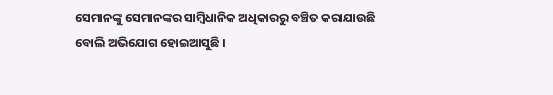ସେମାନଙ୍କୁ ସେମାନଙ୍କର ସାମ୍ବିଧାନିକ ଅଧିକାରରୁ ବଞ୍ଚିତ କରାଯାଉଛି ବୋଲି ଅଭିଯୋଗ ହୋଇଆସୁଛି ।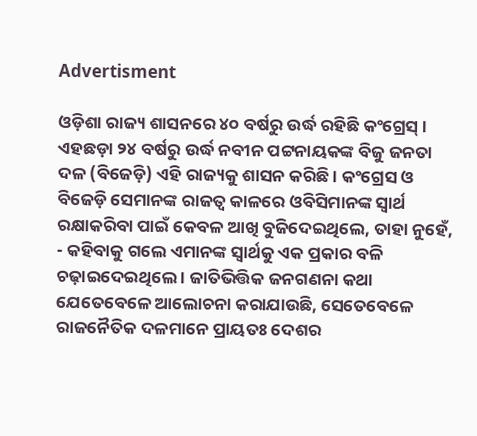Advertisment

ଓଡ଼ିଶା ରାଜ୍ୟ ଶାସନରେ ୪୦ ବର୍ଷରୁ ଉର୍ଦ୍ଧ ରହିଛି କଂଗ୍ରେସ୍ । ଏହଛଡ଼ା ୨୪ ବର୍ଷରୁ ଉର୍ଦ୍ଧ ନବୀନ ପଟ୍ଟନାୟକଙ୍କ ବିଜୁ ଜନତା ଦଳ (ବିଜେଡ଼ି) ଏହି ରାଜ୍ୟକୁ ଶାସନ କରିଛି । କଂଗ୍ରେସ ଓ ବିଜେଡ଼ି ସେମାନଙ୍କ ରାଜତ୍ୱ କାଳରେ ଓବିସିମାନଙ୍କ ସ୍ୱାର୍ଥ ରକ୍ଷାକରିବା ପାଇଁ କେବଳ ଆଖି ବୁଜିଦେଇଥିଲେ, ତାହା ନୁହେଁ, - କହିବାକୁ ଗଲେ ଏମାନଙ୍କ ସ୍ୱାର୍ଥକୁ ଏକ ପ୍ରକାର ବଳି ଚଢ଼ାଇଦେଇଥିଲେ । ଜାତିଭିତ୍ତିକ ଜନଗଣନା କଥା ଯେତେବେଳେ ଆଲୋଚନା କରାଯାଉଛି, ସେତେବେଳେ ରାଜନୈତିକ ଦଳମାନେ ପ୍ରାୟତଃ ଦେଶର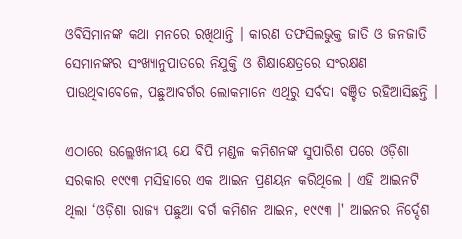ଓବିସିମାନଙ୍କ କଥା ମନରେ ରଖିଥାନ୍ତି । କାରଣ ତଫସିଲଭୁକ୍ତ ଜାତି ଓ ଜନଜାତି ସେମାନଙ୍କର ସଂଖ୍ୟାନୁପାତରେ ନିଯୁକ୍ତି ଓ ଶିକ୍ଷାକ୍ଷେତ୍ରରେ ସଂରକ୍ଷଣ ପାଉଥିବାବେଳେ, ପଛୁଆବର୍ଗର ଲୋକମାନେ ଏଥିରୁ ସର୍ବଦା ବଞ୍ଚିତ ରହିଆସିଛନ୍ତି ।

ଏଠାରେ ଉଲ୍ଲେଖନୀୟ ଯେ ବିପି ମଣ୍ଡଳ କମିଶନଙ୍କ ସୁପାରିଶ ପରେ ଓଡ଼ିଶା ସରକାର ୧୯୯୩ ମସିହାରେ ଏକ ଆଇନ ପ୍ରଣୟନ କରିଥିଲେ । ଏହି ଆଇନଟି ଥିଲା ‘ଓଡ଼ିଶା ରାଜ୍ୟ ପଛୁଆ ବର୍ଗ କମିଶନ ଆଇନ, ୧୯୯୩ ।' ଆଇନର ନିର୍ଦ୍ଦେଶ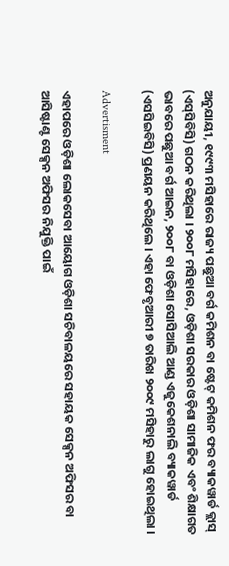ଅନୁଯାୟୀ, ୧୯୯୩ ମସିହାରେ ରାଜ୍ୟ ପଛୁଆ ବର୍ଗ କମିଶନ ବା ଷ୍ଟେଟ୍ କମିଶନ ଫର ବ୍ୟାକୱାର୍ଡ କ୍ଲାସ୍ (ଏସ୍‌ସିବିସି) ଗଠନ କରିଥିଲା । ୨୦୦୮ ମସିହାରେ, ଓଡ଼ିଶା ସରକାର ଓଡ଼ିଶା ସାମାଜିକ ଏବଂ ଶିକ୍ଷାଗତ ଭାବରେ ପଛୁଆ ବର୍ଗ ଆଇନ, ୨୦୦୮ ବା ଓଡ଼ିଶା ସୋସିଆଲି ଆଣ୍ଡ ଏଜୁକେଶନାଲି ବ୍ୟାକୱାର୍ଡ (ଏସସିଇବିସି) ପ୍ରଣୟନ କରିଥିଲେ । ଏହା ଫେବୃଆରୀ ୭ ତାରିଖ ୨୦୦୯ ମସିହାରୁ ଲାଗୁ ହୋଇଥିଲା ।

Advertisment

ଏହାପରେ ଓଡ଼ିଶା ଲୋକସେବା ଆୟୋଗ ଓଡ଼ିଶା ସଚିବାଳୟରେ ସହାୟକ ସେକ୍ସନ ଅଫିସର ବା ଆସିଷ୍ଟାଣ୍ଟ ସେକ୍ସନ ଅଫିସର ନିଯୁକ୍ତି ପାଇଁ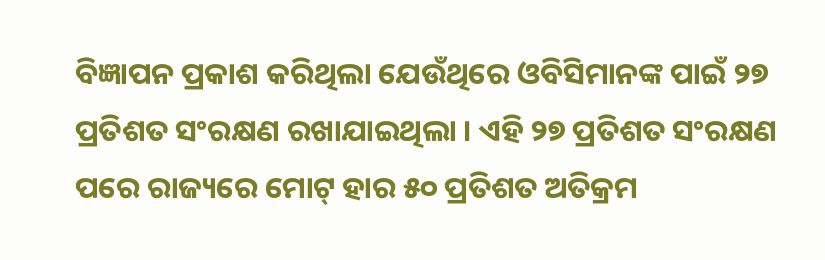ବିଜ୍ଞାପନ ପ୍ରକାଶ କରିଥିଲା ଯେଉଁଥିରେ ଓବିସିମାନଙ୍କ ପାଇଁ ୨୭ ପ୍ରତିଶତ ସଂରକ୍ଷଣ ରଖାଯାଇଥିଲା । ଏହି ୨୭ ପ୍ରତିଶତ ସଂରକ୍ଷଣ ପରେ ରାଜ୍ୟରେ ମୋଟ୍ ହାର ୫୦ ପ୍ରତିଶତ ଅତିକ୍ରମ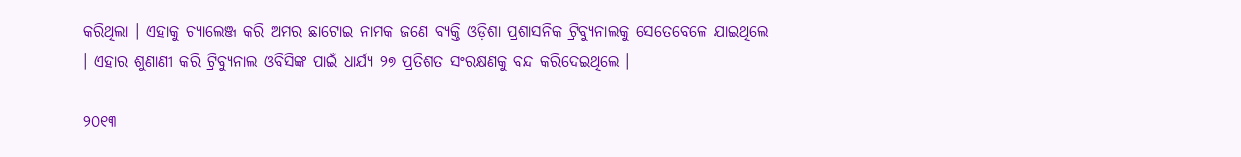କରିଥିଲା । ଏହାକୁ ଚ୍ୟାଲେଞ୍ଜ କରି ଅମର ଛାଟୋଇ ନାମକ ଜଣେ ବ୍ୟକ୍ତି ଓଡ଼ିଶା ପ୍ରଶାସନିକ ଟ୍ରିବ୍ୟୁନାଲକୁ ସେତେବେଳେ ଯାଇଥିଲେ । ଏହାର ଶୁଣାଣୀ କରି ଟ୍ରିବ୍ୟୁନାଲ ଓବିସିଙ୍କ ପାଇଁ ଧାର୍ଯ୍ୟ ୨୭ ପ୍ରତିଶତ ସଂରକ୍ଷଣକୁ ବନ୍ଦ କରିଦେଇଥିଲେ ।

୨୦୧୩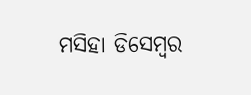ମସିହା ଡିସେମ୍ବର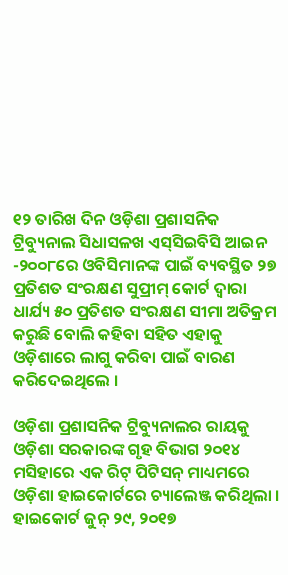୧୨ ତାରିଖ ଦିନ ଓଡ଼ିଶା ପ୍ରଶାସନିକ ଟ୍ରିବ୍ୟୁନାଲ ସିଧାସଳଖ ଏସ୍‌ସିଇବିସି ଆଇନ -୨୦୦୮ରେ ଓବିସିମାନଙ୍କ ପାଇଁ ବ୍ୟବସ୍ଥିତ ୨୭ ପ୍ରତିଶତ ସଂରକ୍ଷଣ ସୁପ୍ରୀମ୍ କୋର୍ଟ ଦ୍ୱାରା ଧାର୍ଯ୍ୟ ୫୦ ପ୍ରତିଶତ ସଂରକ୍ଷଣ ସୀମା ଅତିକ୍ରମ କରୁଛି ବୋଲି କହିବା ସହିତ ଏହାକୁ ଓଡ଼ିଶାରେ ଲାଗୁ କରିବା ପାଇଁ ବାରଣ କରିଦେଇଥିଲେ ।

ଓଡ଼ିଶା ପ୍ରଶାସନିକ ଟ୍ରିବ୍ୟୁନାଲର ରାୟକୁ ଓଡ଼ିଶା ସରକାରଙ୍କ ଗୃହ ବିଭାଗ ୨୦୧୪ ମସିହାରେ ଏକ ରିଟ୍ ପିଟିସନ୍ ମାଧ୍ୟମରେ ଓଡ଼ିଶା ହାଇକୋର୍ଟରେ ଚ୍ୟାଲେଞ୍ଜ କରିଥିଲା । ହାଇକୋର୍ଟ ଜୁନ୍ ୨୯, ୨୦୧୭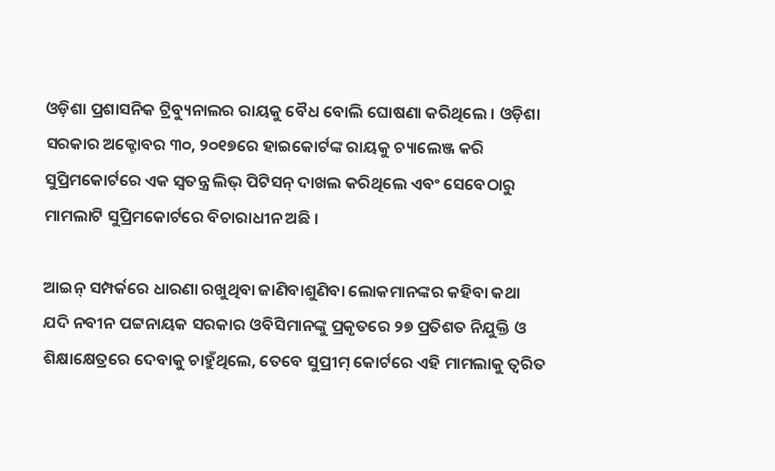ଓଡ଼ିଶା ପ୍ରଶାସନିକ ଟ୍ରିବ୍ୟୁନାଲର ରାୟକୁ ବୈଧ ବୋଲି ଘୋଷଣା କରିଥିଲେ । ଓଡ଼ିଶା ସରକାର ଅକ୍ଟୋବର ୩୦, ୨୦୧୭ରେ ହାଇକୋର୍ଟଙ୍କ ରାୟକୁ ଚ୍ୟାଲେଞ୍ଜ କରି ସୁପ୍ରିମକୋର୍ଟରେ ଏକ ସ୍ୱତନ୍ତ୍ର ଲିଭ୍ ପିଟିସନ୍ ଦାଖଲ କରିଥିଲେ ଏବଂ ସେବେଠାରୁ ମାମଲାଟି ସୁପ୍ରିମକୋର୍ଟରେ ବିଚାରାଧୀନ ଅଛି ।

ଆଇନ୍ ସମ୍ପର୍କରେ ଧାରଣା ରଖୁଥିବା ଜାଣିବାଶୁଣିବା ଲୋକମାନଙ୍କର କହିବା କଥା ଯଦି ନବୀନ ପଟ୍ଟନାୟକ ସରକାର ଓବିସିମାନଙ୍କୁ ପ୍ରକୃତରେ ୨୭ ପ୍ରତିଶତ ନିଯୁକ୍ତି ଓ ଶିକ୍ଷାକ୍ଷେତ୍ରରେ ଦେବାକୁ ଚାହୁଁଥିଲେ, ତେବେ ସୁପ୍ରୀମ୍ କୋର୍ଟରେ ଏହି ମାମଲାକୁ ତ୍ୱରିତ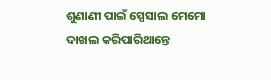ଶୁଣାଣୀ ପାଇଁ ସ୍ପେସାଲ ମେମୋ ଦାଖଲ କରିପାରିଥାନ୍ତେ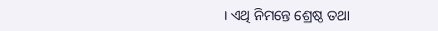। ଏଥି ନିମନ୍ତେ ଶ୍ରେଷ୍ଠ ତଥା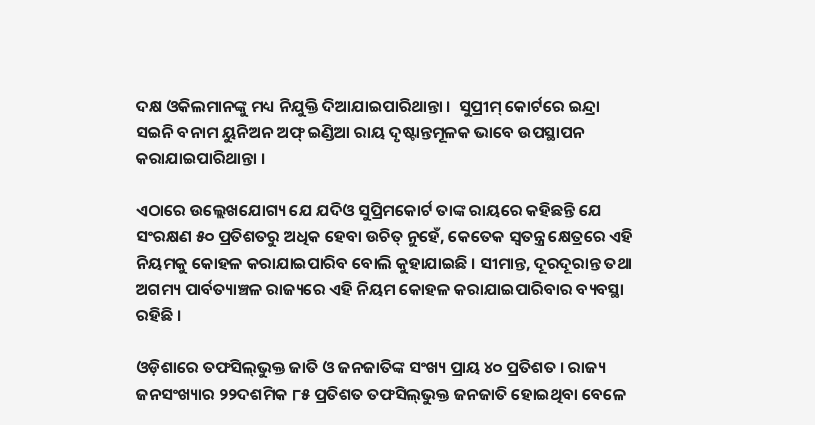ଦକ୍ଷ ଓକିଲମାନଙ୍କୁ ମଧ୍ୟ ନିଯୁକ୍ତି ଦିଆଯାଇପାରିଥାନ୍ତା ।  ସୁପ୍ରୀମ୍ କୋର୍ଟରେ ଇନ୍ଦ୍ରା ସଇନି ବନାମ ୟୁନିଅନ ଅଫ୍ ଇଣ୍ଡିଆ ରାୟ ଦୃଷ୍ଟାନ୍ତମୂଳକ ଭାବେ ଉପସ୍ଥାପନ କରାଯାଇପାରିଥାନ୍ତା ।

ଏଠାରେ ଉଲ୍ଲେଖଯୋଗ୍ୟ ଯେ ଯଦିଓ ସୁପ୍ରିମକୋର୍ଟ ତାଙ୍କ ରାୟରେ କହିଛନ୍ତି ଯେ ସଂରକ୍ଷଣ ୫୦ ପ୍ରତିଶତରୁ ଅଧିକ ହେବା ଉଚିତ୍ ନୁହେଁ, କେତେକ ସ୍ୱତନ୍ତ୍ର କ୍ଷେତ୍ରରେ ଏହି ନିୟମକୁ କୋହଳ କରାଯାଇପାରିବ ବୋଲି କୁହାଯାଇଛି । ସୀମାନ୍ତ, ଦୂରଦୂରାନ୍ତ ତଥା ଅଗମ୍ୟ ପାର୍ବତ୍ୟାଞ୍ଚଳ ରାଜ୍ୟରେ ଏହି ନିୟମ କୋହଳ କରାଯାଇପାରିବାର ବ୍ୟବସ୍ଥା ରହିଛି ।

ଓଡ଼ିଶାରେ ତଫସିଲ୍‌ଭୁକ୍ତ ଜାତି ଓ ଜନଜାତିଙ୍କ ସଂଖ୍ୟ ପ୍ରାୟ ୪୦ ପ୍ରତିଶତ । ରାଜ୍ୟ ଜନସଂଖ୍ୟାର ୨୨ଦଶମିକ ୮୫ ପ୍ରତିଶତ ତଫସିଲ୍‌ଭୁକ୍ତ ଜନଜାତି ହୋଇଥିବା ବେଳେ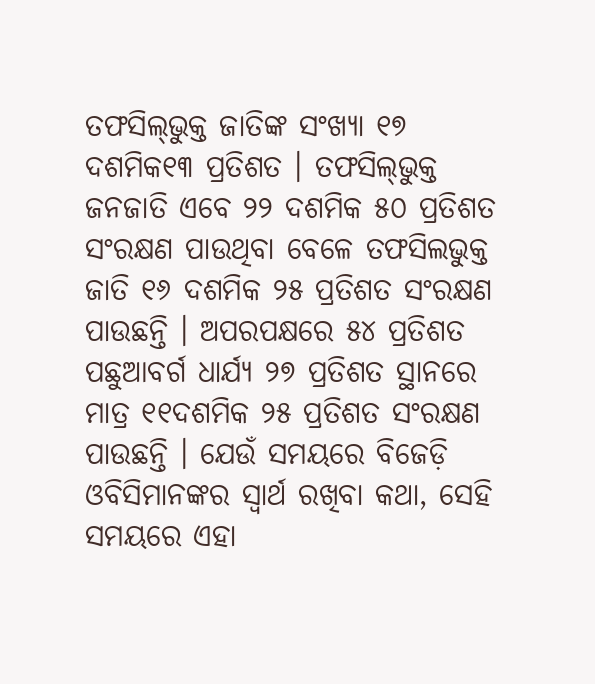ତଫସିଲ୍‌ଭୁକ୍ତ ଜାତିଙ୍କ ସଂଖ୍ୟା ୧୭ ଦଶମିକ୧୩ ପ୍ରତିଶତ । ତଫସିଲ୍‌ଭୁକ୍ତ ଜନଜାତି ଏବେ ୨୨ ଦଶମିକ ୫୦ ପ୍ରତିଶତ ସଂରକ୍ଷଣ ପାଉଥିବା ବେଳେ ତଫସିଲଭୁକ୍ତ ଜାତି ୧୬ ଦଶମିକ ୨୫ ପ୍ରତିଶତ ସଂରକ୍ଷଣ ପାଉଛନ୍ତି । ଅପରପକ୍ଷରେ ୫୪ ପ୍ରତିଶତ ପଛୁଆବର୍ଗ ଧାର୍ଯ୍ୟ ୨୭ ପ୍ରତିଶତ ସ୍ଥାନରେ ମାତ୍ର ୧୧ଦଶମିକ ୨୫ ପ୍ରତିଶତ ସଂରକ୍ଷଣ ପାଉଛନ୍ତି । ଯେଉଁ ସମୟରେ ବିଜେଡ଼ି ଓବିସିମାନଙ୍କର ସ୍ୱାର୍ଥ ରଖିବା କଥା, ସେହି ସମୟରେ ଏହା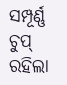ସମ୍ପୂର୍ଣ୍ଣ ଚୁପ୍ ରହିଲା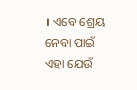। ଏବେ ଶ୍ରେୟ ନେବା ପାଇଁ ଏହା ଯେଉଁ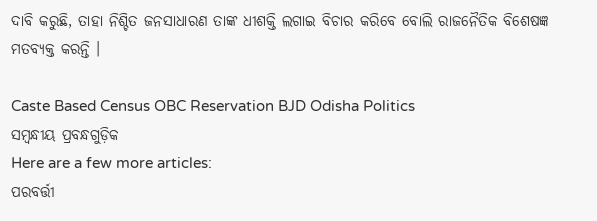ଦାବି କରୁଛି, ତାହା ନିଶ୍ଚିତ ଜନସାଧାରଣ ତାଙ୍କ ଧୀଶକ୍ତି ଲଗାଇ ବିଚାର କରିବେ ବୋଲି ରାଜନୈତିକ ବିଶେଷଜ୍ଞ ମତବ୍ୟକ୍ତ କରନ୍ତି ।

Caste Based Census OBC Reservation BJD Odisha Politics
ସମ୍ବନ୍ଧୀୟ ପ୍ରବନ୍ଧଗୁଡ଼ିକ
Here are a few more articles:
ପରବର୍ତ୍ତୀ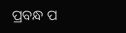ପ୍ରବନ୍ଧ ପ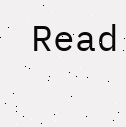Read